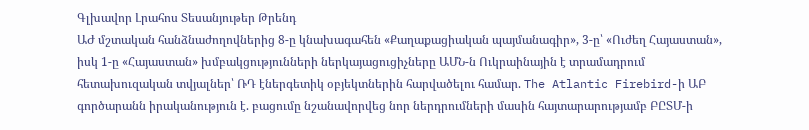Գլխավոր Լրահոս Տեսանյութեր Թրենդ
ԱԺ մշտական հանձնաժողովներից 8-ը կնախագահեն «Քաղաքացիական պայմանագիր», 3-ը՝ «Ուժեղ Հայաստան», իսկ 1-ը «Հայաստան» խմբակցությունների ներկայացուցիչները ԱՄՆ-ն Ուկրաինային է տրամադրում հետախուզական տվյալներ՝ ՌԴ էներգետիկ օբյեկտներին հարվածելու համար. The Atlantic Firebird-ի ԱԲ գործարանն իրականություն է. բացումը նշանավորվեց նոր ներդրումների մասին հայտարարությամբ ԲԸՏՄ-ի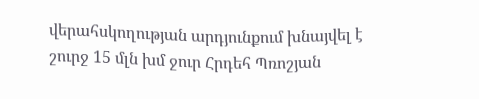վերահսկողության արդյունքում խնայվել է շուրջ 15 մլն խմ ջուր Հրդեհ Պռոշյան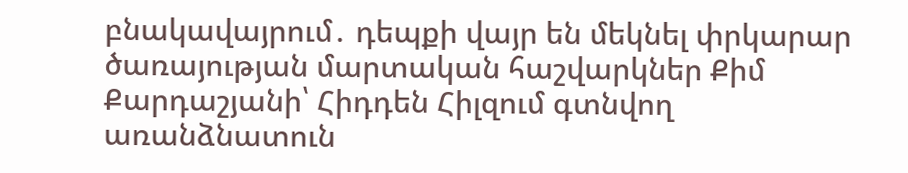բնակավայրում․ դեպքի վայր են մեկնել փրկարար ծառայության մարտական հաշվարկներ Քիմ Քարդաշյանի՝ Հիդդեն Հիլզում գտնվող առանձնատուն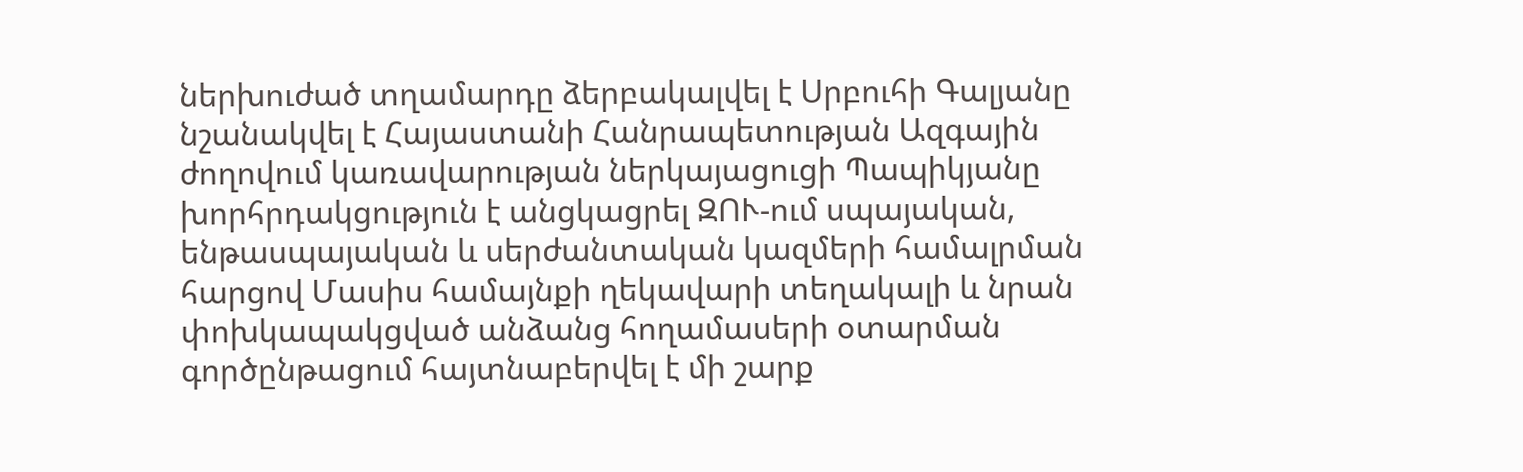ներխուժած տղամարդը ձերբակալվել է Սրբուհի Գալյանը նշանակվել է Հայաստանի Հանրապետության Ազգային ժողովում կառավարության ներկայացուցի Պապիկյանը խորհրդակցություն է անցկացրել ԶՈՒ-ում սպայական, ենթասպայական և սերժանտական կազմերի համալրման հարցով Մասիս համայնքի ղեկավարի տեղակալի և նրան փոխկապակցված անձանց հողամասերի օտարման գործընթացում հայտնաբերվել է մի շարք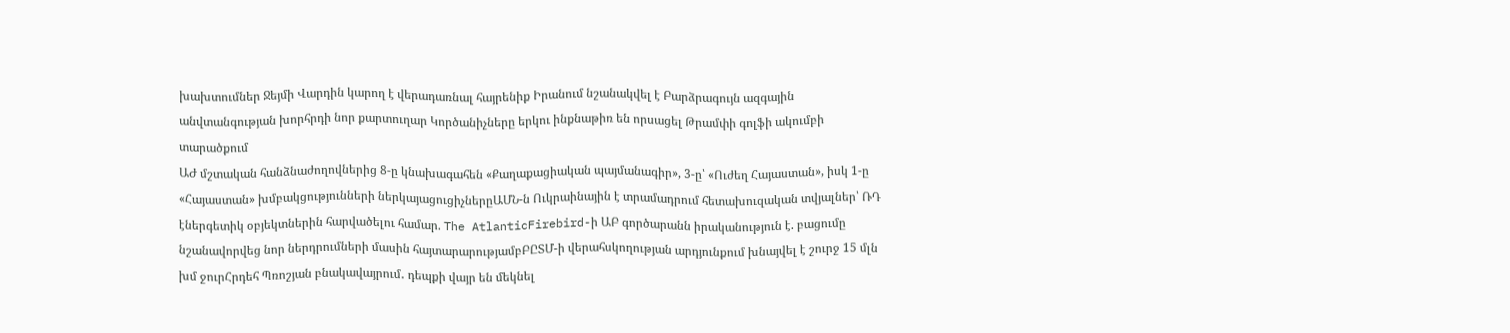խախտումներ Ջեյմի Վարդին կարող է վերադառնալ հայրենիք Իրանում նշանակվել է Բարձրագույն ազգային անվտանգության խորհրդի նոր քարտուղար Կործանիչները երկու ինքնաթիռ են որսացել Թրամփի գոլֆի ակումբի տարածքում
ԱԺ մշտական հանձնաժողովներից 8-ը կնախագահեն «Քաղաքացիական պայմանագիր», 3-ը՝ «Ուժեղ Հայաստան», իսկ 1-ը «Հայաստան» խմբակցությունների ներկայացուցիչներըԱՄՆ-ն Ուկրաինային է տրամադրում հետախուզական տվյալներ՝ ՌԴ էներգետիկ օբյեկտներին հարվածելու համար. The AtlanticFirebird-ի ԱԲ գործարանն իրականություն է. բացումը նշանավորվեց նոր ներդրումների մասին հայտարարությամբԲԸՏՄ-ի վերահսկողության արդյունքում խնայվել է շուրջ 15 մլն խմ ջուրՀրդեհ Պռոշյան բնակավայրում․ դեպքի վայր են մեկնել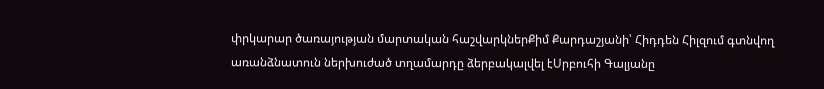փրկարար ծառայության մարտական հաշվարկներՔիմ Քարդաշյանի՝ Հիդդեն Հիլզում գտնվող առանձնատուն ներխուժած տղամարդը ձերբակալվել էՍրբուհի Գալյանը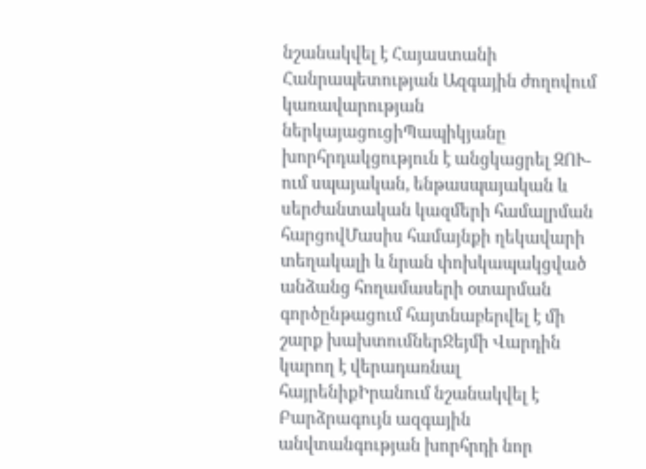նշանակվել է Հայաստանի Հանրապետության Ազգային ժողովում կառավարության ներկայացուցիՊապիկյանը խորհրդակցություն է անցկացրել ԶՈՒ-ում սպայական, ենթասպայական և սերժանտական կազմերի համալրման հարցովՄասիս համայնքի ղեկավարի տեղակալի և նրան փոխկապակցված անձանց հողամասերի օտարման գործընթացում հայտնաբերվել է մի շարք խախտումներՋեյմի Վարդին կարող է վերադառնալ հայրենիքԻրանում նշանակվել է Բարձրագույն ազգային անվտանգության խորհրդի նոր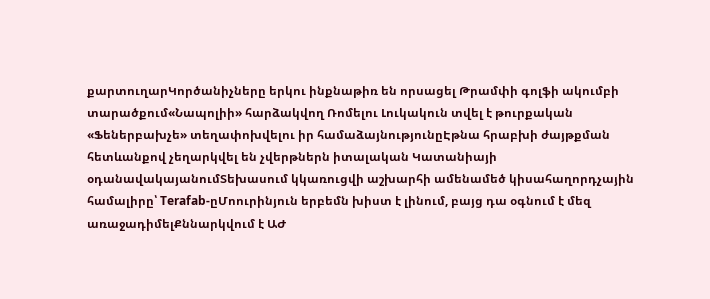քարտուղարԿործանիչները երկու ինքնաթիռ են որսացել Թրամփի գոլֆի ակումբի տարածքում«Նապոլիի» հարձակվող Ռոմելու Լուկակուն տվել է թուրքական «Ֆեներբախչե» տեղափոխվելու իր համաձայնությունըԷթնա հրաբխի ժայթքման հետևանքով չեղարկվել են չվերթներն իտալական Կատանիայի օդանավակայանումՏեխասում կկառուցվի աշխարհի ամենամեծ կիսահաղորդչային համալիրը՝ Terafab-ըՄոուրինյուն երբեմն խիստ է լինում, բայց դա օգնում է մեզ առաջադիմելՔննարկվում է ԱԺ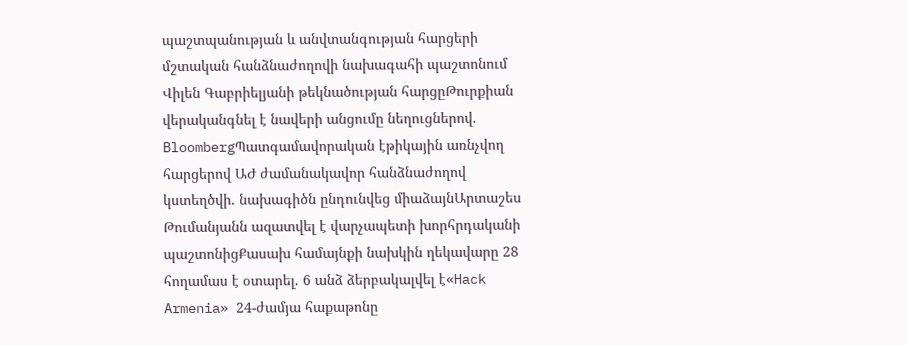պաշտպանության և անվտանգության հարցերի մշտական հանձնաժողովի նախագահի պաշտոնում Վիլեն Գաբրիելյանի թեկնածության հարցըԹուրքիան վերականգնել է նավերի անցումը նեղուցներով. BloombergՊատգամավորական էթիկային առնչվող հարցերով ԱԺ ժամանակավոր հանձնաժողով կստեղծվի. նախագիծն ընդունվեց միաձայնԱրտաշես Թումանյանն ազատվել է վարչապետի խորհրդականի պաշտոնիցՔասախ համայնքի նախկին ղեկավարը 28 հողամաս է օտարել. 6 անձ ձերբակալվել է«Hack Armenia» 24-ժամյա հաքաթոնը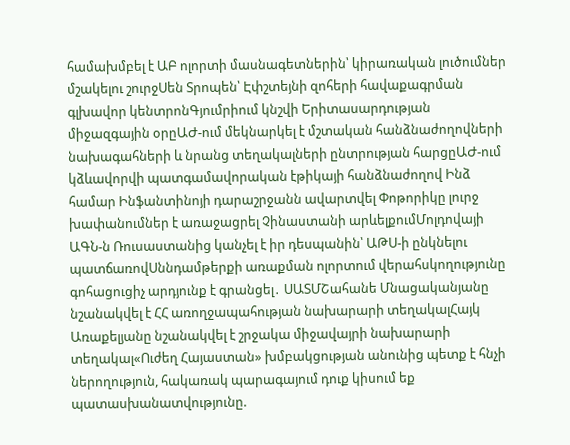համախմբել է ԱԲ ոլորտի մասնագետներին՝ կիրառական լուծումներ մշակելու շուրջՍեն Տրոպեն՝ Էփշտեյնի զոհերի հավաքագրման գլխավոր կենտրոնԳյումրիում կնշվի Երիտասարդության միջազգային օրըԱԺ-ում մեկնարկել է մշտական հանձնաժողովների նախագահների և նրանց տեղակալների ընտրության հարցըԱԺ-ում կձևավորվի պատգամավորական էթիկայի հանձնաժողով Ինձ համար Ինֆանտինոյի դարաշրջանն ավարտվել Փոթորիկը լուրջ խափանումներ է առաջացրել Չինաստանի արևելքումՄոլդովայի ԱԳՆ-ն Ռուսաստանից կանչել է իր դեսպանին՝ ԱԹՍ-ի ընկնելու պատճառովՍննդամթերքի առաքման ոլորտում վերահսկողությունը գոհացուցիչ արդյունք է գրանցել․ ՍԱՏՄՇահանե Մնացականյանը նշանակվել է ՀՀ առողջապահության նախարարի տեղակալՀայկ Առաքելյանը նշանակվել է շրջակա միջավայրի նախարարի տեղակալ«Ուժեղ Հայաստան» խմբակցության անունից պետք է հնչի ներողություն, հակառակ պարագայում դուք կիսում եք պատասխանատվությունը.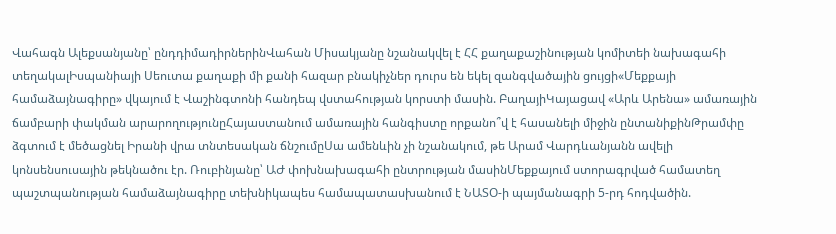Վահագն Ալեքսանյանը՝ ընդդիմադիրներինՎահան Միսակյանը նշանակվել է ՀՀ քաղաքաշինության կոմիտեի նախագահի տեղակալԻսպանիայի Սեուտա քաղաքի մի քանի հազար բնակիչներ դուրս են եկել զանգվածային ցույցի«Մեքքայի համաձայնագիրը» վկայում է Վաշինգտոնի հանդեպ վստահության կորստի մասին. ԲաղայիԿայացավ «Արև Արենա» ամառային ճամբարի փակման արարողությունըՀայաստանում ամառային հանգիստը որքանո՞վ է հասանելի միջին ընտանիքինԹրամփը ձգտում է մեծացնել Իրանի վրա տնտեսական ճնշումըՍա ամենևին չի նշանակում, թե Արամ Վարդևանյանն ավելի կոնսենսուսային թեկնածու էր. Ռուբինյանը՝ ԱԺ փոխնախագահի ընտրության մասինՄեքքայում ստորագրված համատեղ պաշտպանության համաձայնագիրը տեխնիկապես համապատասխանում է ՆԱՏՕ-ի պայմանագրի 5-րդ հոդվածին.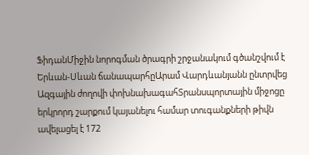ՖիդանՄիջին նորոգման ծրագրի շրջանակում գծանշվում է Երևան-Սևան ճանապարհըԱրամ Վարդևանյանն ընտրվեց Ազգային ժողովի փոխնախագահՏրանսպորտային միջոցը երկրորդ շարքում կայանելու համար տուգանքների թիվն ավելացել է 172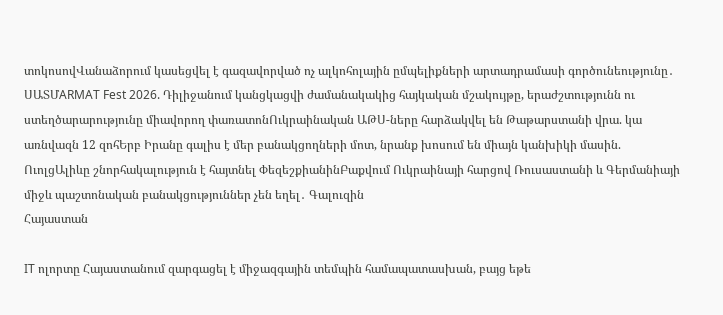տոկոսովՎանաձորում կասեցվել է գազավորված ոչ ալկոհոլային ըմպելիքների արտադրամասի գործունեությունը․ ՍԱՏՄARMAT Fest 2026. Դիլիջանում կանցկացվի ժամանակակից հայկական մշակույթը, երաժշտությունն ու ստեղծարարությունը միավորող փառատոնՈւկրաինական ԱԹՍ-ները հարձակվել են Թաթարստանի վրա. կա առնվազն 12 զոհԵրբ Իրանը գալիս է մեր բանակցողների մոտ, նրանք խոսում են միայն կանխիկի մասին. ՈւոլցԱլիևը շնորհակալություն է հայտնել ՓեզեշքիանինԲաքվում Ուկրաինայի հարցով Ռուսաստանի և Գերմանիայի միջև պաշտոնական բանակցություններ չեն եղել․ Գալուզին
Հայաստան

IT ոլորտը Հայաստանում զարգացել է միջազգային տեմպին համապատասխան, բայց եթե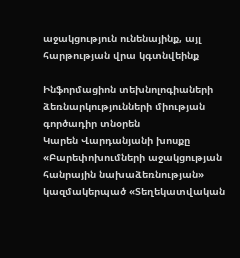աջակցություն ունենայինք, այլ հարթության վրա կգտնվեինք

Ինֆորմացիոն տեխնոլոգիաների ձեռնարկությունների միության գործադիր տնօրեն
Կարեն Վարդանյանի խոսքը
«Բարեփոխումների աջակցության հանրային նախաձեռնության» կազմակերպած «Տեղեկատվական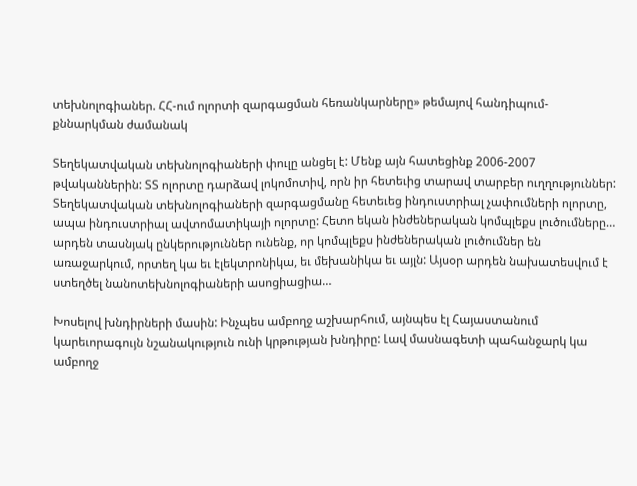տեխնոլոգիաներ. ՀՀ-ում ոլորտի զարգացման հեռանկարները» թեմայով հանդիպում-քննարկման ժամանակ

Տեղեկատվական տեխնոլոգիաների փուլը անցել է: Մենք այն հատեցինք 2006-2007 թվականներին: ՏՏ ոլորտը դարձավ լոկոմոտիվ, որն իր հետեւից տարավ տարբեր ուղղություններ: Տեղեկատվական տեխնոլոգիաների զարգացմանը հետեւեց ինդուստրիալ չափումների ոլորտը, ապա ինդուստրիալ ավտոմատիկայի ոլորտը: Հետո եկան ինժեներական կոմպլեքս լուծումները… արդեն տասնյակ ընկերություններ ունենք, որ կոմպլեքս ինժեներական լուծումներ են առաջարկում, որտեղ կա եւ էլեկտրոնիկա, եւ մեխանիկա եւ այլն: Այսօր արդեն նախատեսվում է ստեղծել նանոտեխնոլոգիաների ասոցիացիա…

Խոսելով խնդիրների մասին: Ինչպես ամբողջ աշխարհում, այնպես էլ Հայաստանում կարեւորագույն նշանակություն ունի կրթության խնդիրը: Լավ մասնագետի պահանջարկ կա ամբողջ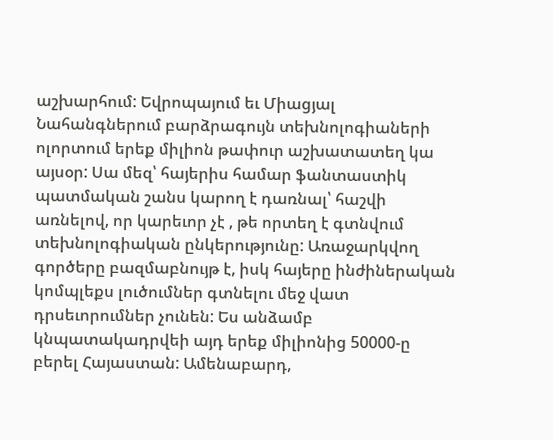աշխարհում: Եվրոպայում եւ Միացյալ Նահանգներում բարձրագույն տեխնոլոգիաների ոլորտում երեք միլիոն թափուր աշխատատեղ կա այսօր: Սա մեզ՝ հայերիս համար ֆանտաստիկ պատմական շանս կարող է դառնալ՝ հաշվի առնելով, որ կարեւոր չէ , թե որտեղ է գտնվում տեխնոլոգիական ընկերությունը: Առաջարկվող գործերը բազմաբնույթ է, իսկ հայերը ինժիներական կոմպլեքս լուծումներ գտնելու մեջ վատ դրսեւորումներ չունեն: Ես անձամբ կնպատակադրվեի այդ երեք միլիոնից 50000-ը բերել Հայաստան: Ամենաբարդ,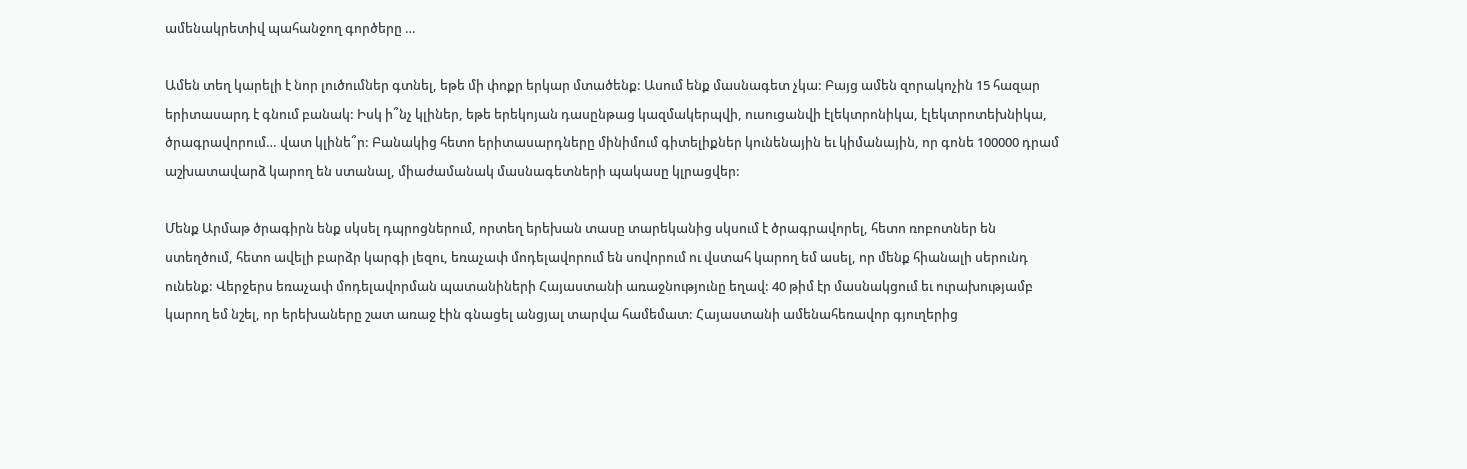ամենակրետիվ պահանջող գործերը …

Ամեն տեղ կարելի է նոր լուծումներ գտնել, եթե մի փոքր երկար մտածենք: Ասում ենք մասնագետ չկա: Բայց ամեն զորակոչին 15 հազար երիտասարդ է գնում բանակ: Իսկ ի՞նչ կլիներ, եթե երեկոյան դասընթաց կազմակերպվի, ուսուցանվի էլեկտրոնիկա, էլեկտրոտեխնիկա, ծրագրավորում… վատ կլինե՞ր: Բանակից հետո երիտասարդները մինիմում գիտելիքներ կունենային եւ կիմանային, որ գոնե 100000 դրամ աշխատավարձ կարող են ստանալ, միաժամանակ մասնագետների պակասը կլրացվեր:

Մենք Արմաթ ծրագիրն ենք սկսել դպրոցներում, որտեղ երեխան տասը տարեկանից սկսում է ծրագրավորել, հետո ռոբոտներ են ստեղծում, հետո ավելի բարձր կարգի լեզու, եռաչափ մոդելավորում են սովորում ու վստահ կարող եմ ասել, որ մենք հիանալի սերունդ ունենք: Վերջերս եռաչափ մոդելավորման պատանիների Հայաստանի առաջնությունը եղավ: 40 թիմ էր մասնակցում եւ ուրախությամբ կարող եմ նշել, որ երեխաները շատ առաջ էին գնացել անցյալ տարվա համեմատ: Հայաստանի ամենահեռավոր գյուղերից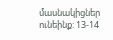մասնակիցներ ունեինք: 13-14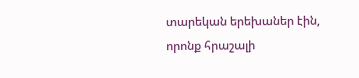տարեկան երեխաներ էին, որոնք հրաշալի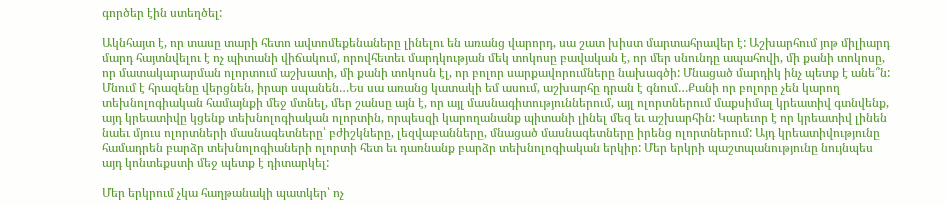գործեր էին ստեղծել:

Ակնհայտ է, որ տասը տարի հետո ավտոմեքենաները լինելու են առանց վարորդ, սա շատ խիստ մարտահրավեր է: Աշխարհում յոթ միլիարդ մարդ հայտնվելու է ոչ պիտանի վիճակում, որովհետեւ մարդկության մեկ տոկոսը բավական է, որ մեր սնունդը ապահովի, մի քանի տոկոսը, որ մատակարարման ոլորտում աշխատի, մի քանի տոկոսն էլ, որ բոլոր սարքավորումները նախագծի: Մնացած մարդիկ ինչ պետք է անե՞ն: Մնում է հրազենը վերցնեն, իրար սպանեն…Ես սա առանց կատակի եմ ասում, աշխարհը դրան է գնում…Քանի որ բոլորը չեն կարող տեխնոլոգիական համայնքի մեջ մտնել, մեր շանսը այն է, որ այլ մասնագիտություններում, այլ ոլորտներում մաքսիմալ կրեատիվ գտնվենք, այդ կրեատիվը կցենք տեխնոլոգիական ոլորտին, որպեսզի կարողանանք պիտանի լինել մեզ եւ աշխարհին: Կարեւոր է որ կրեատիվ լինեն նաեւ մյուս ոլորտների մասնագետները՝ բժիշկները, լեզվաբանները, մնացած մասնագետները իրենց ոլորտներում: Այդ կրեատիվությունը համադրեն բարձր տեխնոլոգիաների ոլորտի հետ եւ դառնանք բարձր տեխնոլոգիական երկիր: Մեր երկրի պաշտպանությունը նույնպես այդ կոնտեքստի մեջ պետք է դիտարկել:

Մեր երկրում չկա հաղթանակի պատկեր՝ ոչ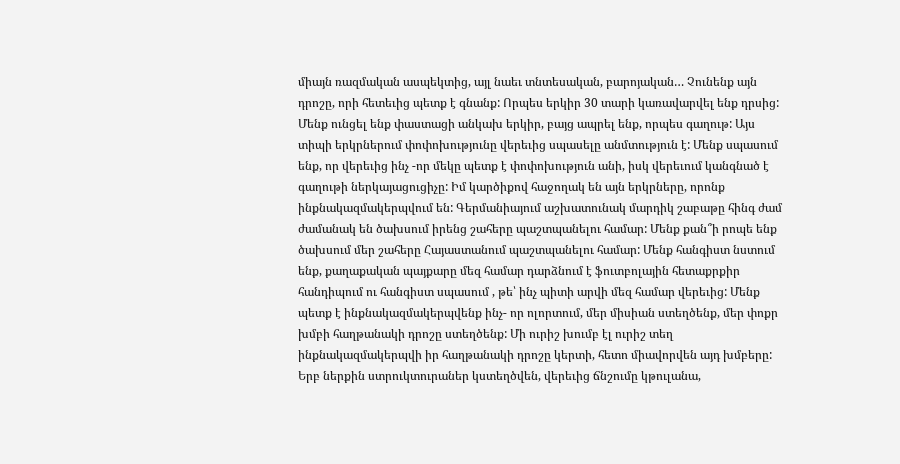միայն ռազմական ասպեկտից, այլ նաեւ տնտեսական, բարոյական… Չունենք այն դրոշը, որի հետեւից պետք է գնանք: Որպես երկիր 30 տարի կառավարվել ենք դրսից: Մենք ունցել ենք փաստացի անկախ երկիր, բայց ապրել ենք, որպես գաղութ: Այս տիպի երկրներում փոփոխությունը վերեւից սպասելը անմտություն է: Մենք սպասում ենք, որ վերեւից ինչ -որ մեկը պետք է փոփոխություն անի, իսկ վերեւում կանգնած է գաղութի ներկայացուցիչը: Իմ կարծիքով հաջողակ են այն երկրները, որոնք ինքնակազմակերպվում են: Գերմանիայում աշխատունակ մարդիկ շաբաթը հինգ ժամ ժամանակ են ծախսում իրենց շահերը պաշտպանելու համար: Մենք քան՞ի րոպե ենք ծախսում մեր շահերը Հայաստանում պաշտպանելու համար: Մենք հանգիստ նստում ենք, քաղաքական պայքարը մեզ համար դարձնում է ֆուտբոլային հետաքրքիր հանդիպում ու հանգիստ սպասում , թե՝ ինչ պիտի արվի մեզ համար վերեւից: Մենք պետք է ինքնակազմակերպվենք ինչ- որ ոլորտում, մեր միսիան ստեղծենք, մեր փոքր խմբի հաղթանակի դրոշը ստեղծենք: Մի ուրիշ խումբ էլ ուրիշ տեղ ինքնակազմակերպվի իր հաղթանակի դրոշը կերտի, հետո միավորվեն այդ խմբերը: Երբ ներքին ստրուկտուրաներ կստեղծվեն, վերեւից ճնշումը կթուլանա,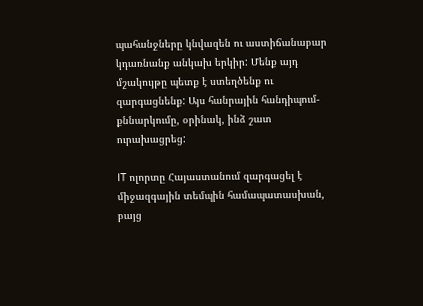պահանջները կնվազեն ու աստիճանաբար կդառնանք անկախ երկիր: Մենք այդ մշակույթը պետք է ստեղծենք ու զարգացնենք: Այս հանրային հանդիպում- քննարկումը, օրինակ, ինձ շատ ուրախացրեց:

IT ոլորտը Հայաստանում զարգացել է միջազգային տեմպին համապատասխան, բայց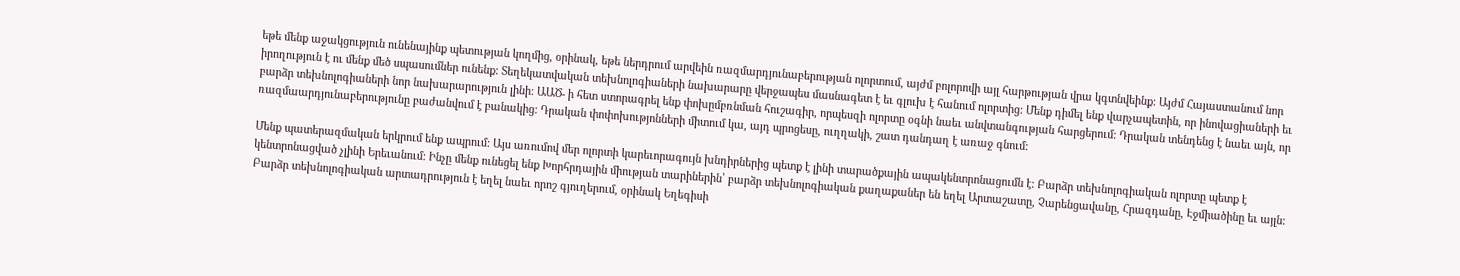եթե մենք աջակցություն ունենայինք պետության կողմից, օրինակ, եթե ներդրում արվեին ռազմարդյունաբերության ոլորտում, այժմ բոլորովի այլ հարթության վրա կգտնվեինք: Այժմ Հայաստանում նոր իրողություն է ու մենք մեծ սպասումներ ունենք: Տեղեկատվական տեխնոլոգիաների նախարարը վերջապես մասնագետ է եւ գլուխ է հանում ոլորտից: Մենք դիմել ենք վարչապետին, որ ինովացիաների եւ բարձր տեխնոլոգիաների նոր նախարարություն լինի: ԱԱԾ- ի հետ ստորագրել ենք փոխըմբռնման հուշագիր, որպեսզի ոլորտը օգնի նաեւ անվտանգության հարցերում: Դրական տենդենց է նաեւ այն, որ ռազմաարդյունաբերությունը բաժանվում է բանակից: Դրական փոփոխությոնների միտում կա, այդ պրոցեսը, ուղղակի, շատ դանդաղ է առաջ գնում:

Մենք պատերազմական երկրում ենք ապրում: Այս առումով մեր ոլորտի կարեւորագույն խնդիրներից պետք է լինի տարածքային ապակենտրոնացումն է: Բարձր տեխնոլոգիական ոլորտը պետք է կենտրոնացված չլինի Երեւանում: Ինչը մենք ունեցել ենք Խորհրդային միության տարիներին՝ բարձր տեխնոլոգիական քաղաքաներ են եղել Արտաշատը, Չարենցավանը, Հրազդանը, Էջմիածինը եւ այլն: Բարձր տեխնոլոգիական արտադրություն է եղել նաեւ որոշ գյուղերում, օրինակ Եղեգիսի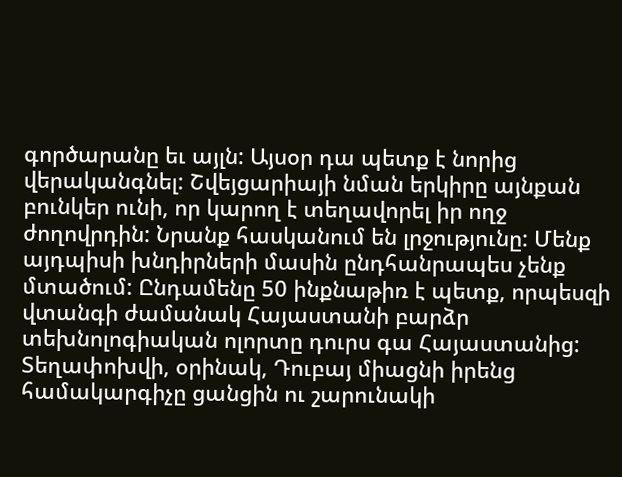գործարանը եւ այլն: Այսօր դա պետք է նորից վերականգնել: Շվեյցարիայի նման երկիրը այնքան բունկեր ունի, որ կարող է տեղավորել իր ողջ ժողովրդին: Նրանք հասկանում են լրջությունը: Մենք այդպիսի խնդիրների մասին ընդհանրապես չենք մտածում: Ընդամենը 50 ինքնաթիռ է պետք, որպեսզի վտանգի ժամանակ Հայաստանի բարձր տեխնոլոգիական ոլորտը դուրս գա Հայաստանից: Տեղափոխվի, օրինակ, Դուբայ միացնի իրենց համակարգիչը ցանցին ու շարունակի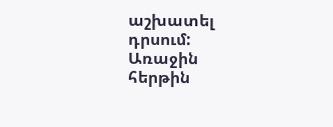աշխատել դրսում: Առաջին հերթին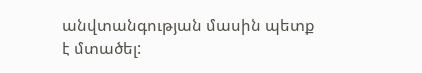անվտանգության մասին պետք է մտածել: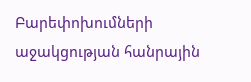Բարեփոխումների աջակցության հանրային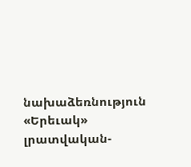նախաձեռնություն
«Երեւակ» լրատվական-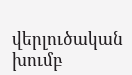վերլուծական խումբ